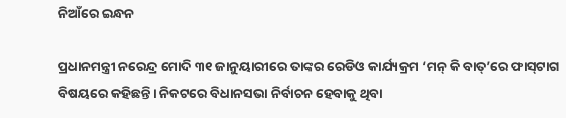ନିଆଁରେ ଇନ୍ଧନ

ପ୍ରଧାନମନ୍ତ୍ରୀ ନରେନ୍ଦ୍ର ମୋଦି ୩୧ ଜାନୁୟାରୀରେ ତାଙ୍କର ରେଡିଓ କାର୍ଯ୍ୟକ୍ରମ ‘ମନ୍‌ କି ବାତ୍‌’ରେ ଫାସ୍‌ଟାଗ ବିଷୟରେ କହିଛନ୍ତି। ନିକଟରେ ବିଧାନସଭା ନିର୍ବାଚନ ହେବାକୁ ଥିବା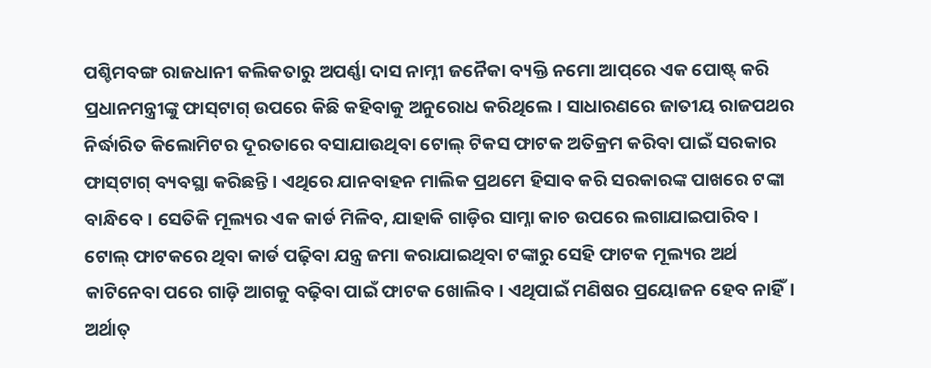ପଶ୍ଚିମବଙ୍ଗ ରାଜଧାନୀ କଲିକତାରୁ ଅପର୍ଣ୍ଣା ଦାସ ନାମ୍ନୀ ଜନୈକା ବ୍ୟକ୍ତି ନମୋ ଆପ୍‌ରେ ଏକ ପୋଷ୍ଟ୍‌ କରି ପ୍ରଧାନମନ୍ତ୍ରୀଙ୍କୁ ଫାସ୍‌ଟାଗ୍‌ ଉପରେ କିଛି କହିବାକୁ ଅନୁରୋଧ କରିଥିଲେ। ସାଧାରଣରେ ଜାତୀୟ ରାଜପଥର ନିର୍ଦ୍ଧାରିତ କିଲୋମିଟର ଦୂରତାରେ ବସାଯାଉଥିବା ଟୋଲ୍‌ ଟିକସ ଫାଟକ ଅତିକ୍ରମ କରିବା ପାଇଁ ସରକାର ଫାସ୍‌ଟାଗ୍‌ ବ୍ୟବସ୍ଥା କରିଛନ୍ତି। ଏଥିରେ ଯାନବାହନ ମାଲିକ ପ୍ରଥମେ ହିସାବ କରି ସରକାରଙ୍କ ପାଖରେ ଟଙ୍କା ବାନ୍ଧିବେ। ସେତିକି ମୂଲ୍ୟର ଏକ କାର୍ଡ ମିଳିବ, ଯାହାକି ଗାଡ଼ିର ସାମ୍ନା କାଚ ଉପରେ ଲଗାଯାଇପାରିବ। ଟୋଲ୍‌ ଫାଟକରେ ଥିବା କାର୍ଡ ପଢ଼ିବା ଯନ୍ତ୍ର ଜମା କରାଯାଇଥିବା ଟଙ୍କାରୁ ସେହି ଫାଟକ ମୂଲ୍ୟର ଅର୍ଥ କାଟିନେବା ପରେ ଗାଡ଼ି ଆଗକୁ ବଢ଼ିବା ପାଇଁ ଫାଟକ ଖୋଲିବ। ଏଥିପାଇଁ ମଣିଷର ପ୍ରୟୋଜନ ହେବ ନାହିଁ। ଅର୍ଥାତ୍‌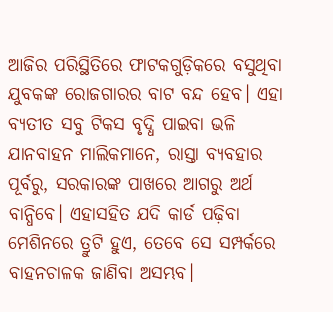ଆଜିର ପରିସ୍ଥିତିରେ ଫାଟକଗୁଡ଼ିକରେ ବସୁଥିବା ଯୁବକଙ୍କ ରୋଜଗାରର ବାଟ ବନ୍ଦ ହେବ। ଏହା ବ୍ୟତୀତ ସବୁ ଟିକସ ବୃଦ୍ଧି ପାଇବା ଭଳି ଯାନବାହନ ମାଲିକମାନେ, ରାସ୍ତା ବ୍ୟବହାର ପୂର୍ବରୁ, ସରକାରଙ୍କ ପାଖରେ ଆଗରୁ ଅର୍ଥ ବାନ୍ଧିବେ। ଏହାସହିତ ଯଦି କାର୍ଡ ପଢ଼ିବା ମେଶିନରେ ତ୍ରୁଟି ହୁଏ, ତେବେ ସେ ସମ୍ପର୍କରେ ବାହନଚାଳକ ଜାଣିବା ଅସମ୍ଭବ।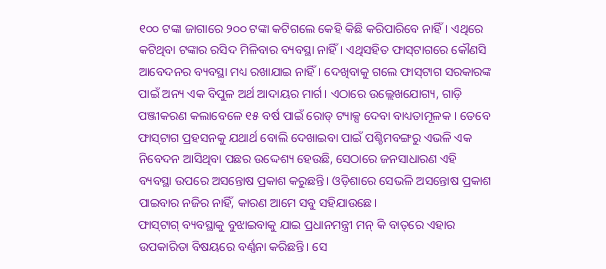୧୦୦ ଟଙ୍କା ଜାଗାରେ ୨୦୦ ଟଙ୍କା କଟିଗଲେ କେହି କିଛି କରିପାରିବେ ନାହିଁ। ଏଥିରେ କଟିଥିବା ଟଙ୍କାର ରସିଦ ମିଳିବାର ବ୍ୟବସ୍ଥା ନାହିଁ। ଏଥିସହିତ ଫାସ୍‌ଟାଗରେ କୌଣସି ଆବେଦନର ବ୍ୟବସ୍ଥା ମଧ୍ୟ ରଖାଯାଇ ନାହିଁ। ଦେଖିବାକୁ ଗଲେ ଫାସ୍‌ଟାଗ ସରକାରଙ୍କ ପାଇଁ ଅନ୍ୟ ଏକ ବିପୁଳ ଅର୍ଥ ଆଦାୟର ମାର୍ଗ। ଏଠାରେ ଉଲ୍ଲେଖଯୋଗ୍ୟ, ଗାଡ଼ି ପଞ୍ଜୀକରଣ କଲାବେଳେ ୧୫ ବର୍ଷ ପାଇଁ ରୋଡ୍‌ ଟ୍ୟାକ୍ସ ଦେବା ବାଧ୍ୟତାମୂଳକ । ତେବେ ଫାସ୍‌ଟାଗ ପ୍ରହସନକୁ ଯଥାର୍ଥ ବୋଲି ଦେଖାଇବା ପାଇଁ ପଶ୍ଚିମବଙ୍ଗରୁ ଏଭଳି ଏକ ନିବେଦନ ଆସିଥିବା ପଛର ଉଦ୍ଦେଶ୍ୟ ହେଉଛି, ସେଠାରେ ଜନସାଧାରଣ ଏହି ବ୍ୟବସ୍ଥା ଉପରେ ଅସନ୍ତୋଷ ପ୍ରକାଶ କରୁଛନ୍ତି। ଓଡ଼ିଶାରେ ସେଭଳି ଅସନ୍ତୋଷ ପ୍ରକାଶ ପାଇବାର ନଜିର ନାହିଁ, କାରଣ ଆମେ ସବୁ ସହିଯାଉଛେ।
ଫାସ୍‌ଟାଗ୍‌ ବ୍ୟବସ୍ଥାକୁ ବୁଝାଇବାକୁ ଯାଇ ପ୍ରଧାନମନ୍ତ୍ରୀ ମନ୍‌ କି ବାତ୍‌ରେ ଏହାର ଉପକାରିତା ବିଷୟରେ ବର୍ଣ୍ଣନା କରିଛନ୍ତି। ସେ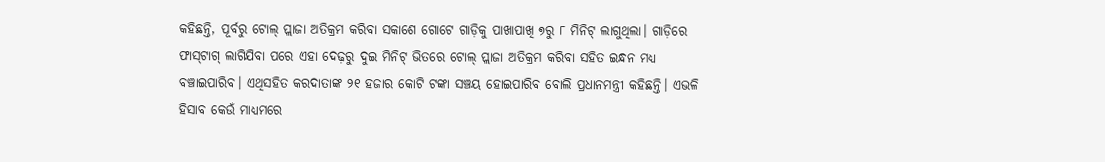କହିଛନ୍ତି, ପୂର୍ବରୁ ଟୋଲ୍‌ ପ୍ଲାଜା ଅତିକ୍ରମ କରିବା ସକାଶେ ଗୋଟେ ଗାଡ଼ିକୁ ପାଖାପାଖି ୭ରୁ ୮ ମିନିଟ୍‌ ଲାଗୁଥିଲା। ଗାଡ଼ିରେ ଫାସ୍‌ଟାଗ୍‌ ଲାଗିଯିବା ପରେ ଏହା ଦେଢ଼ରୁ ଦୁଇ ମିନିଟ୍‌ ଭିତରେ ଟୋଲ୍‌ ପ୍ଲାଜା ଅତିକ୍ରମ କରିବା ସହିତ ଇନ୍ଧନ ମଧ୍ୟ ବଞ୍ଚାଇପାରିବ। ଏଥିସହିତ କରଦାତାଙ୍କ ୨୧ ହଜାର କୋଟି ଟଙ୍କା ସଞ୍ଚୟ ହୋଇପାରିବ ବୋଲି ପ୍ରଧାନମନ୍ତ୍ରୀ କହିଛନ୍ତି। ଏଭଳି ହିସାବ କେଉଁ ମାଧ୍ୟମରେ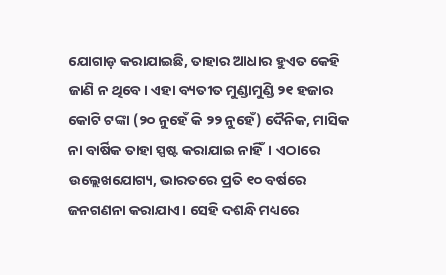ଯୋଗାଡ଼ କରାଯାଇଛି, ତାହାର ଆଧାର ହୁଏତ କେହି ଜାଣି ନ ଥିବେ। ଏହା ବ୍ୟତୀତ ମୁଣ୍ଡାମୁଣ୍ଡି ୨୧ ହଜାର କୋଟି ଟଙ୍କା (୨୦ ନୁହେଁ କି ୨୨ ନୁହେଁ) ଦୈନିକ, ମାସିକ ନା ବାର୍ଷିକ ତାହା ସ୍ପଷ୍ଟ କରାଯାଇ ନାହିଁ। ଏଠାରେ ଉଲ୍ଲେଖଯୋଗ୍ୟ, ଭାରତରେ ପ୍ରତି ୧୦ ବର୍ଷରେ ଜନଗଣନା କରାଯାଏ। ସେହି ଦଶନ୍ଧି ମଧ୍ୟରେ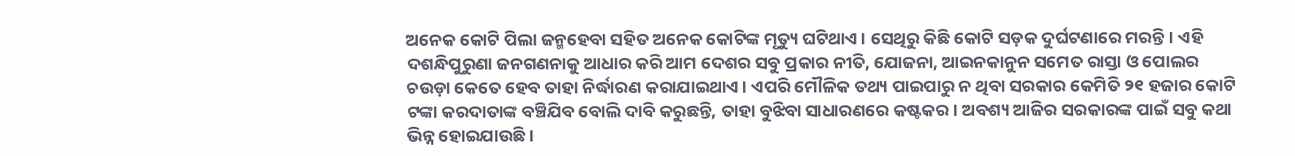ଅନେକ କୋଟି ପିଲା ଜନ୍ମହେବା ସହିତ ଅନେକ କୋଟିଙ୍କ ମୃତ୍ୟୁ ଘଟିଥାଏ। ସେଥିରୁ କିଛି କୋଟି ସଡ଼କ ଦୁର୍ଘଟଣାରେ ମରନ୍ତି। ଏହି ଦଶନ୍ଧିପୁରୁଣା ଜନଗଣନାକୁ ଆଧାର କରି ଆମ ଦେଶର ସବୁ ପ୍ରକାର ନୀତି, ଯୋଜନା, ଆଇନକାନୁନ ସମେତ ରାସ୍ତା ଓ ପୋଲର ଚଉଡ଼ା କେତେ ହେବ ତାହା ନିର୍ଦ୍ଧାରଣ କରାଯାଇଥାଏ। ଏପରି ମୌଳିକ ତଥ୍ୟ ପାଇପାରୁ ନ ଥିବା ସରକାର କେମିତି ୨୧ ହଜାର କୋଟି ଟଙ୍କା କରଦାତାଙ୍କ ବଞ୍ଚିଯିବ ବୋଲି ଦାବି କରୁଛନ୍ତି, ତାହା ବୁଝିବା ସାଧାରଣରେ କଷ୍ଟକର। ଅବଶ୍ୟ ଆଜିର ସରକାରଙ୍କ ପାଇଁ ସବୁ କଥା ଭିନ୍ନ ହୋଇଯାଉଛି।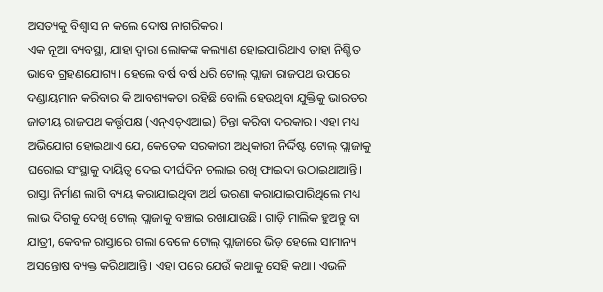ଅସତ୍ୟକୁ ବିଶ୍ୱାସ ନ କଲେ ଦୋଷ ନାଗରିକର।
ଏକ ନୂଆ ବ୍ୟବସ୍ଥା, ଯାହା ଦ୍ୱାରା ଲୋକଙ୍କ କଲ୍ୟାଣ ହୋଇପାରିଥାଏ ତାହା ନିଶ୍ଚିତ ଭାବେ ଗ୍ରହଣଯୋଗ୍ୟ। ହେଲେ ବର୍ଷ ବର୍ଷ ଧରି ଟୋଲ୍‌ ପ୍ଲାଜା ରାଜପଥ ଉପରେ ଦଣ୍ଡାୟମାନ କରିବାର କି ଆବଶ୍ୟକତା ରହିଛି ବୋଲି ହେଉଥିବା ଯୁକ୍ତିକୁ ଭାରତର ଜାତୀୟ ରାଜପଥ କର୍ତ୍ତୃପକ୍ଷ (ଏନ୍‌ଏଚ୍‌ଏଆଇ) ଚିନ୍ତା କରିବା ଦରକାର। ଏହା ମଧ୍ୟ ଅଭିଯୋଗ ହୋଇଥାଏ ଯେ, କେତେକ ସରକାରୀ ଅଧିକାରୀ ନିର୍ଦ୍ଦିଷ୍ଟ ଟୋଲ୍‌ ପ୍ଲାଜାକୁ ଘରୋଇ ସଂସ୍ଥାକୁ ଦାୟିତ୍ୱ ଦେଇ ଦୀର୍ଘଦିନ ଚଲାଇ ରଖି ଫାଇଦା ଉଠାଇଥାଆନ୍ତି। ରାସ୍ତା ନିର୍ମାଣ ଲାଗି ବ୍ୟୟ କରାଯାଇଥିବା ଅର୍ଥ ଭରଣା କରାଯାଇପାରିଥିଲେ ମଧ୍ୟ ଲାଭ ଦିଗକୁ ଦେଖି ଟୋଲ୍‌ ପ୍ଲାଜାକୁ ବଞ୍ଚାଇ ରଖାଯାଉଛି। ଗାଡ଼ି ମାଲିକ ହୁଅନ୍ତୁ ବା ଯାତ୍ରୀ, କେବଳ ରାସ୍ତାରେ ଗଲା ବେଳେ ଟୋଲ୍‌ ପ୍ଲାଜାରେ ଭିଡ଼ ହେଲେ ସାମାନ୍ୟ ଅସନ୍ତୋଷ ବ୍ୟକ୍ତ କରିଥାଆନ୍ତି। ଏହା ପରେ ଯେଉଁ କଥାକୁ ସେହି କଥା। ଏଭଳି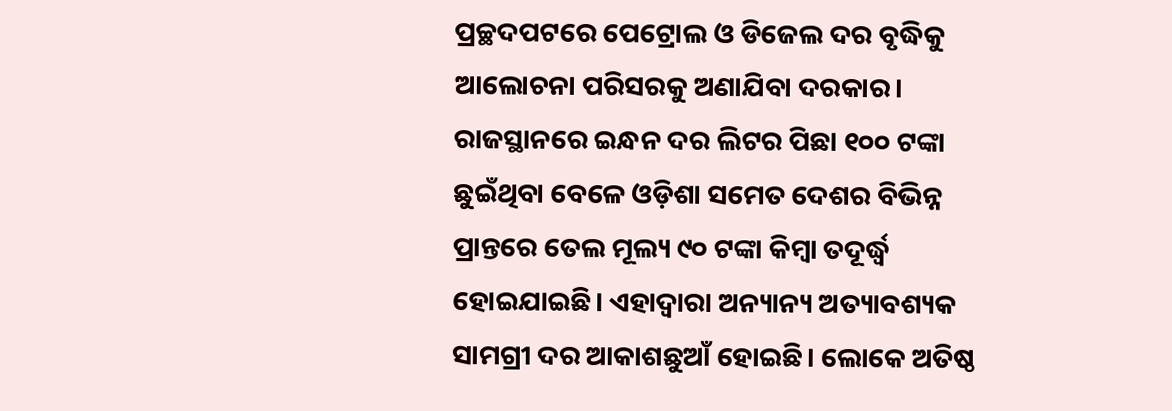ପ୍ରଚ୍ଛଦପଟରେ ପେଟ୍ରୋଲ ଓ ଡିଜେଲ ଦର ବୃଦ୍ଧିକୁ ଆଲୋଚନା ପରିସରକୁ ଅଣାଯିବା ଦରକାର। ରାଜସ୍ଥାନରେ ଇନ୍ଧନ ଦର ଲିଟର ପିଛା ୧୦୦ ଟଙ୍କା ଛୁଇଁଥିବା ବେଳେ ଓଡ଼ିଶା ସମେତ ଦେଶର ବିଭିନ୍ନ ପ୍ରାନ୍ତରେ ତେଲ ମୂଲ୍ୟ ୯୦ ଟଙ୍କା କିମ୍ବା ତଦୂର୍ଦ୍ଧ୍ୱ ହୋଇଯାଇଛି। ଏହାଦ୍ୱାରା ଅନ୍ୟାନ୍ୟ ଅତ୍ୟାବଶ୍ୟକ ସାମଗ୍ରୀ ଦର ଆକାଶଛୁଆଁ ହୋଇଛି। ଲୋକେ ଅତିଷ୍ଠ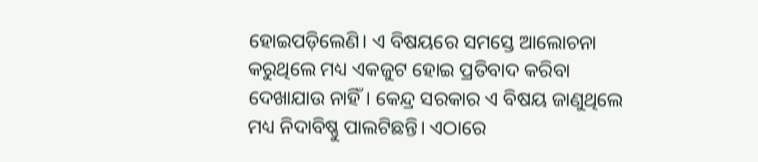ହୋଇପଡ଼ିଲେଣି। ଏ ବିଷୟରେ ସମସ୍ତେ ଆଲୋଚନା କରୁଥିଲେ ମଧ୍ୟ ଏକଜୁଟ ହୋଇ ପ୍ରତିବାଦ କରିବା ଦେଖାଯାଉ ନାହିଁ। କେନ୍ଦ୍ର ସରକାର ଏ ବିଷୟ ଜାଣୁଥିଲେ ମଧ୍ୟ ନିଦାବିଷ୍ଣୁ ପାଲଟିଛନ୍ତି। ଏଠାରେ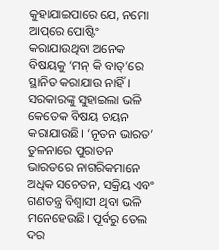କୁହାଯାଇପାରେ ଯେ, ନମୋ ଆପ୍‌ରେ ପୋଷ୍ଟିଂ କରାଯାଉଥିବା ଅନେକ ବିଷୟକୁ ‘ମନ୍‌ କି ବାତ୍‌’ରେ ସ୍ଥାନିତ କରାଯାଉ ନାହିଁ। ସରକାରଙ୍କୁ ସୁହାଇଲା ଭଳି କେତେକ ବିଷୟ ଚୟନ କରାଯାଉଛି। ‘ନୂତନ ଭାରତ’ ତୁଳନାରେ ପୁରାତନ ଭାରତରେ ନାଗରିକମାନେ ଅଧିକ ସଚେତନ, ସକ୍ରିୟ ଏବଂ ଗଣତନ୍ତ୍ର ବିଶ୍ୱାସୀ ଥିବା ଭଳି ମନେହେଉଛି। ପୂର୍ବରୁ ତେଲ ଦର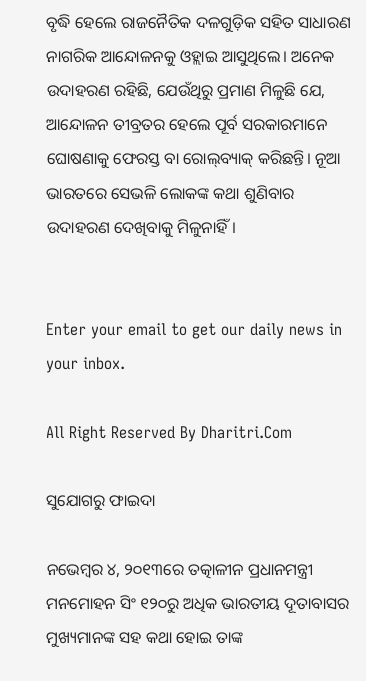ବୃଦ୍ଧି ହେଲେ ରାଜନୈତିକ ଦଳଗୁଡ଼ିକ ସହିତ ସାଧାରଣ ନାଗରିକ ଆନ୍ଦୋଳନକୁ ଓହ୍ଲାଇ ଆସୁଥିଲେ। ଅନେକ ଉଦାହରଣ ରହିଛି, ଯେଉଁଥିରୁ ପ୍ରମାଣ ମିଳୁଛି ଯେ, ଆନ୍ଦୋଳନ ତୀବ୍ରତର ହେଲେ ପୂର୍ବ ସରକାରମାନେ ଘୋଷଣାକୁ ଫେରସ୍ତ ବା ରୋଲ୍‌ବ୍ୟାକ୍‌ କରିଛନ୍ତି। ନୂଆ ଭାରତରେ ସେଭଳି ଲୋକଙ୍କ କଥା ଶୁଣିବାର ଉଦାହରଣ ଦେଖିବାକୁ ମିଳୁନାହିଁ।


Enter your email to get our daily news in your inbox.

All Right Reserved By Dharitri.Com

ସୁଯୋଗରୁ ଫାଇଦା

ନଭେମ୍ୱର ୪, ୨୦୧୩ରେ ତତ୍କାଳୀନ ପ୍ରଧାନମନ୍ତ୍ରୀ ମନମୋହନ ସିଂ ୧୨୦ରୁ ଅଧିକ ଭାରତୀୟ ଦୂତାବାସର ମୁଖ୍ୟମାନଙ୍କ ସହ କଥା ହୋଇ ତାଙ୍କ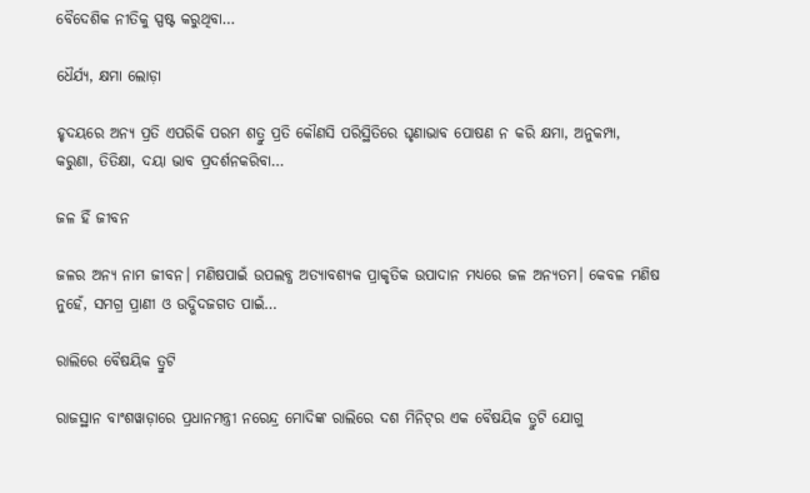ବୈଦେଶିକ ନୀତିକୁ ସ୍ପଷ୍ଟ କରୁଥିବା…

ଧୈର୍ଯ୍ୟ, କ୍ଷମା ଲୋଡ଼ା

ହୃଦୟରେ ଅନ୍ୟ ପ୍ରତି ଏପରିକି ପରମ ଶତ୍ରୁ ପ୍ରତି କୌଣସି ପରିସ୍ଥିତିରେ ଘୃଣାଭାବ ପୋଷଣ ନ କରି କ୍ଷମା, ଅନୁକମ୍ପା, କରୁଣା, ତିତିକ୍ଷା, ଦୟା ଭାବ ପ୍ରଦର୍ଶନକରିବା…

ଜଳ ହିଁ ଜୀବନ

ଜଳର ଅନ୍ୟ ନାମ ଜୀବନ। ମଣିଷପାଇଁ ଉପଲବ୍ଧ ଅତ୍ୟାବଶ୍ୟକ ପ୍ରାକୃତିକ ଉପାଦାନ ମଧ୍ୟରେ ଜଳ ଅନ୍ୟତମ। କେବଳ ମଣିଷ ନୁହେଁ, ସମଗ୍ର ପ୍ରାଣୀ ଓ ଉଦ୍ଭିଦଜଗତ ପାଇଁ…

ରାଲିରେ ବୈଷୟିକ ତ୍ରୁଟି

ରାଜସ୍ଥାନ ବାଂଶୱାଡ଼ାରେ ପ୍ରଧାନମନ୍ତ୍ରୀ ନରେନ୍ଦ୍ର ମୋଦିଙ୍କ ରାଲିରେ ଦଶ ମିନିଟ୍‌ର ଏକ ବୈଷୟିକ ତ୍ରୁଟି ଯୋଗୁ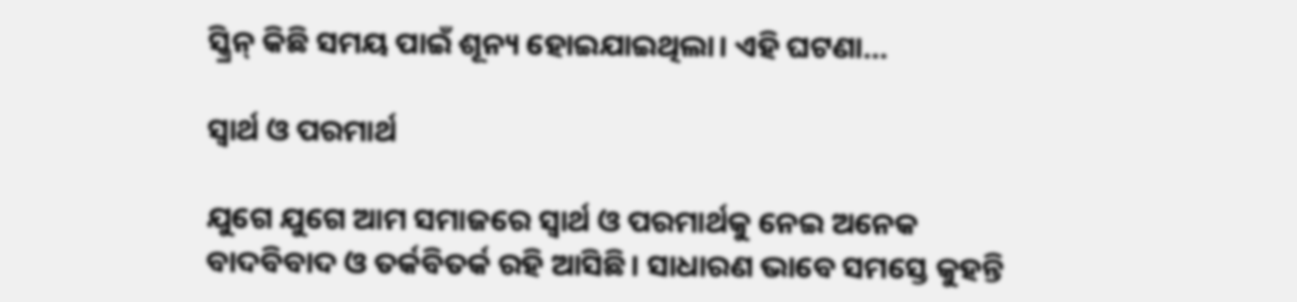ସ୍କ୍ରିନ୍‌ କିଛି ସମୟ ପାଇଁ ଶୂନ୍ୟ ହୋଇଯାଇଥିଲା। ଏହି ଘଟଣା…

ସ୍ବାର୍ଥ ଓ ପରମାର୍ଥ

ଯୁଗେ ଯୁଗେ ଆମ ସମାଜରେ ସ୍ବାର୍ଥ ଓ ପରମାର୍ଥକୁ ନେଇ ଅନେକ ବାଦବିବାଦ ଓ ତର୍କବିତର୍କ ରହି ଆସିଛି। ସାଧାରଣ ଭାବେ ସମସ୍ତେ କୁହନ୍ତି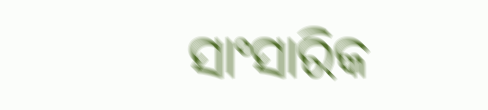ସାଂସାରିକ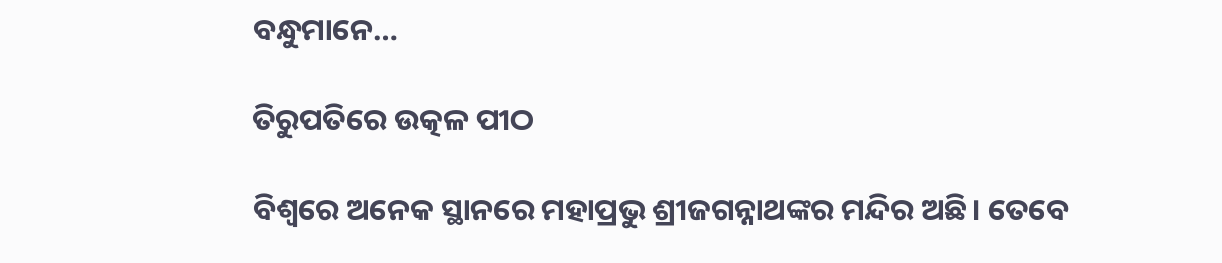ବନ୍ଧୁମାନେ…

ତିରୁପତିରେ ଉତ୍କଳ ପୀଠ

ବିଶ୍ୱରେ ଅନେକ ସ୍ଥାନରେ ମହାପ୍ରଭୁ ଶ୍ରୀଜଗନ୍ନାଥଙ୍କର ମନ୍ଦିର ଅଛି। ତେବେ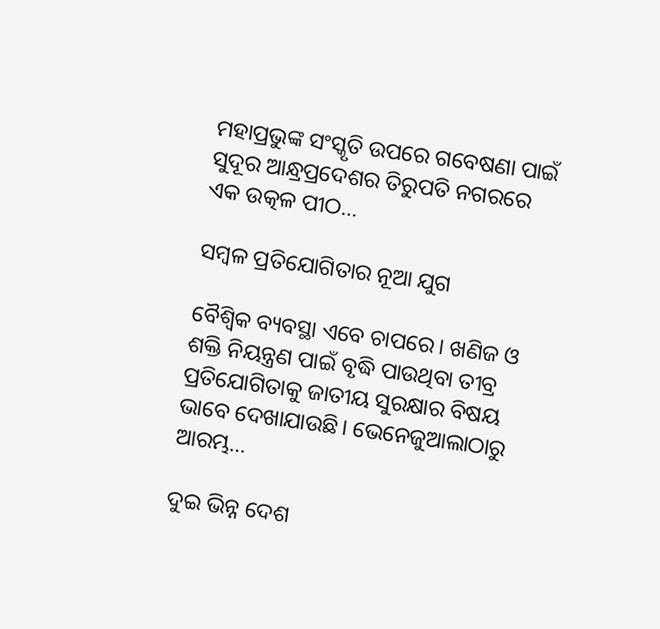ମହାପ୍ରଭୁଙ୍କ ସଂସ୍କୃତି ଉପରେ ଗବେଷଣା ପାଇଁ ସୁଦୂର ଆନ୍ଧ୍ରପ୍ରଦେଶର ତିରୁପତି ନଗରରେ ଏକ ଉତ୍କଳ ପୀଠ…

ସମ୍ବଳ ପ୍ରତିଯୋଗିତାର ନୂଆ ଯୁଗ

ବୈଶ୍ୱିକ ବ୍ୟବସ୍ଥା ଏବେ ଚାପରେ। ଖଣିଜ ଓ ଶକ୍ତି ନିୟନ୍ତ୍ରଣ ପାଇଁ ବୃଦ୍ଧି ପାଉଥିବା ତୀବ୍ର ପ୍ରତିଯୋଗିତାକୁ ଜାତୀୟ ସୁରକ୍ଷାର ବିଷୟ ଭାବେ ଦେଖାଯାଉଛି। ଭେନେଜୁଆଲାଠାରୁ ଆରମ୍ଭ…

ଦୁଇ ଭିନ୍ନ ଦେଶ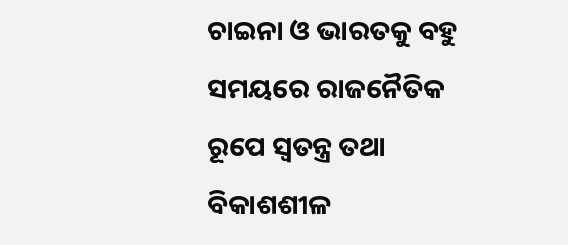ଚାଇନା ଓ ଭାରତକୁ ବହୁ ସମୟରେ ରାଜନୈତିକ ରୂପେ ସ୍ୱତନ୍ତ୍ର ତଥା ବିକାଶଶୀଳ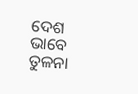ଦେଶ ଭାବେ ତୁଳନା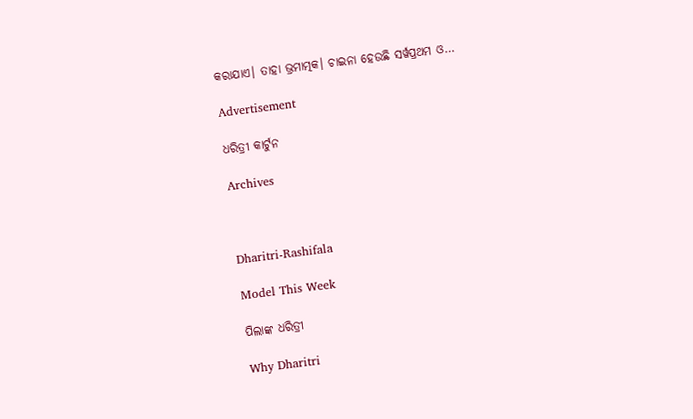କରାଯାଏ। ତାହା ଭ୍ରମାତ୍ମକ। ଚାଇନା ହେଉଛି ସର୍ୱପ୍ରଥମ ଓ…

Advertisement

ଧରିତ୍ରୀ କାର୍ଟୁନ

Archives



Dharitri-Rashifala

Model This Week

ପିଲାଙ୍କ ଧରିତ୍ରୀ

Why Dharitri